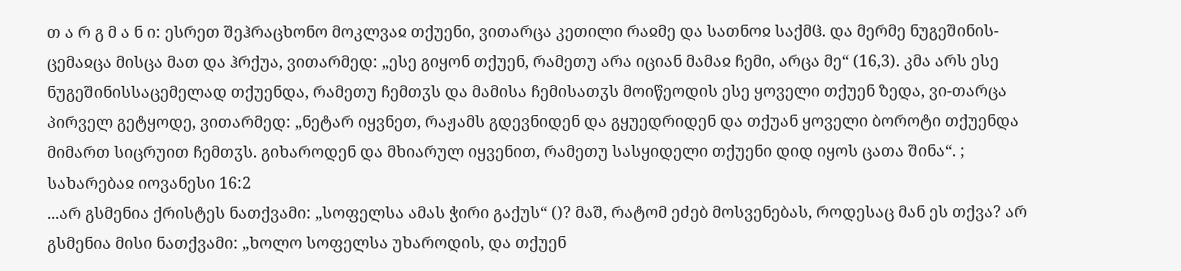თ ა რ გ მ ა ნ ი: ესრეთ შეჰრაცხონო მოკლვაჲ თქუენი, ვითარცა კეთილი რაჲმე და სათნოჲ საქმჱ. და მერმე ნუგეშინის-ცემაჲცა მისცა მათ და ჰრქუა, ვითარმედ: „ესე გიყონ თქუენ, რამეთუ არა იციან მამაჲ ჩემი, არცა მე“ (16,3). კმა არს ესე ნუგეშინისსაცემელად თქუენდა, რამეთუ ჩემთჳს და მამისა ჩემისათჳს მოიწეოდის ესე ყოველი თქუენ ზედა, ვი-თარცა პირველ გეტყოდე, ვითარმედ: „ნეტარ იყვნეთ, რაჟამს გდევნიდენ და გყუედრიდენ და თქუან ყოველი ბოროტი თქუენდა მიმართ სიცრუით ჩემთჳს. გიხაროდენ და მხიარულ იყვენით, რამეთუ სასყიდელი თქუენი დიდ იყოს ცათა შინა“. ;
სახარებაჲ იოვანესი 16:2
...არ გსმენია ქრისტეს ნათქვამი: „სოფელსა ამას ჭირი გაქუს“ ()? მაშ, რატომ ეძებ მოსვენებას, როდესაც მან ეს თქვა? არ გსმენია მისი ნათქვამი: „ხოლო სოფელსა უხაროდის, და თქუენ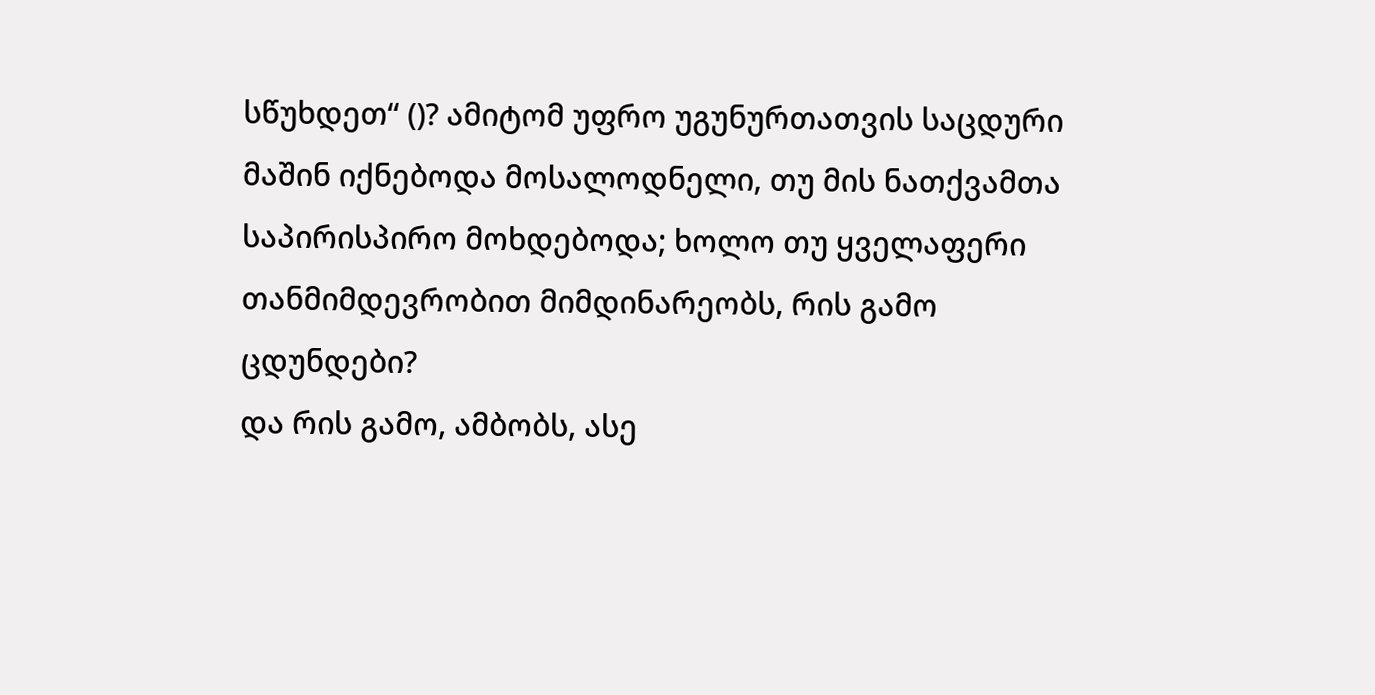სწუხდეთ“ ()? ამიტომ უფრო უგუნურთათვის საცდური მაშინ იქნებოდა მოსალოდნელი, თუ მის ნათქვამთა საპირისპირო მოხდებოდა; ხოლო თუ ყველაფერი თანმიმდევრობით მიმდინარეობს, რის გამო ცდუნდები?
და რის გამო, ამბობს, ასე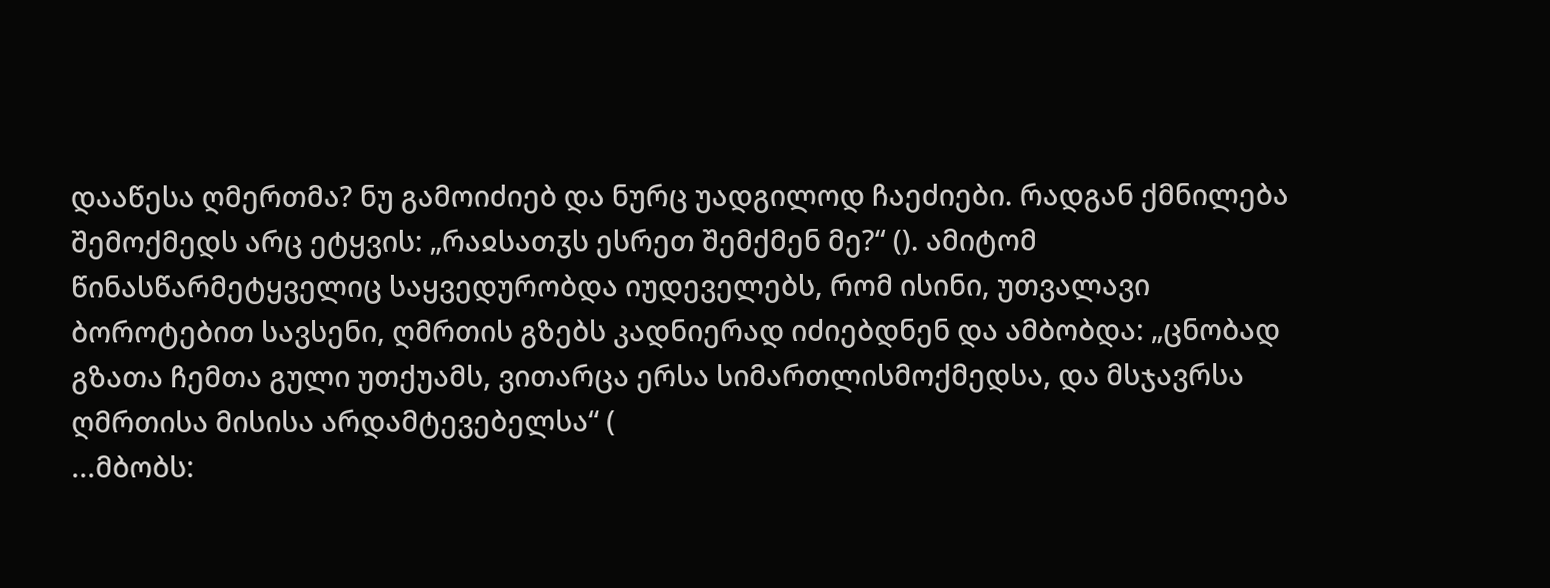დააწესა ღმერთმა? ნუ გამოიძიებ და ნურც უადგილოდ ჩაეძიები. რადგან ქმნილება შემოქმედს არც ეტყვის: „რაჲსათჳს ესრეთ შემქმენ მე?“ (). ამიტომ წინასწარმეტყველიც საყვედურობდა იუდეველებს, რომ ისინი, უთვალავი ბოროტებით სავსენი, ღმრთის გზებს კადნიერად იძიებდნენ და ამბობდა: „ცნობად გზათა ჩემთა გული უთქუამს, ვითარცა ერსა სიმართლისმოქმედსა, და მსჯავრსა ღმრთისა მისისა არდამტევებელსა“ (
...მბობს: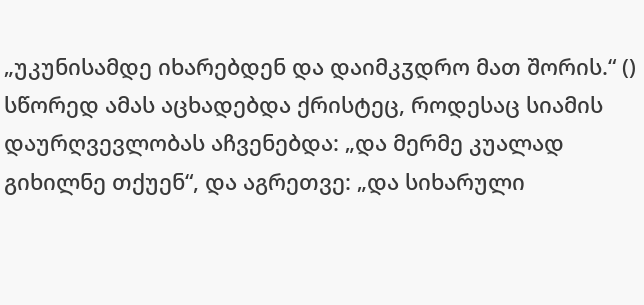„უკუნისამდე იხარებდენ და დაიმკჳდრო მათ შორის.“ () სწორედ ამას აცხადებდა ქრისტეც, როდესაც სიამის დაურღვევლობას აჩვენებდა: „და მერმე კუალად გიხილნე თქუენ“, და აგრეთვე: „და სიხარული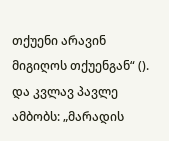თქუენი არავინ მიგიღოს თქუენგან“ (). და კვლავ პავლე ამბობს: „მარადის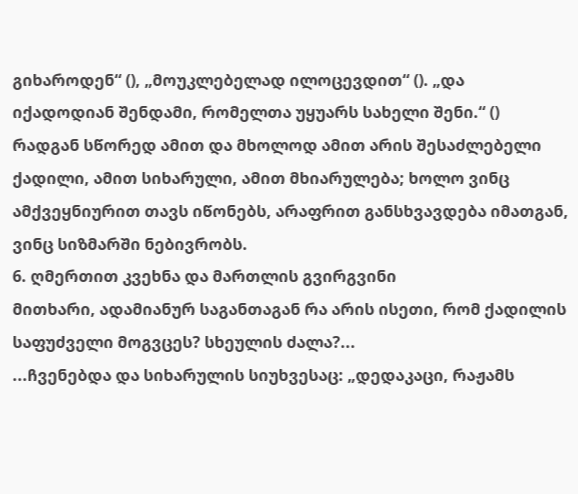გიხაროდენ“ (), „მოუკლებელად ილოცევდით“ (). „და იქადოდიან შენდამი, რომელთა უყუარს სახელი შენი.“ () რადგან სწორედ ამით და მხოლოდ ამით არის შესაძლებელი ქადილი, ამით სიხარული, ამით მხიარულება; ხოლო ვინც ამქვეყნიურით თავს იწონებს, არაფრით განსხვავდება იმათგან, ვინც სიზმარში ნებივრობს.
6. ღმერთით კვეხნა და მართლის გვირგვინი
მითხარი, ადამიანურ საგანთაგან რა არის ისეთი, რომ ქადილის საფუძველი მოგვცეს? სხეულის ძალა?...
...ჩვენებდა და სიხარულის სიუხვესაც: „დედაკაცი, რაჟამს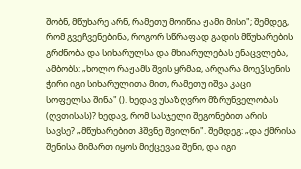შობნ, მწუხარე არნ, რამეთუ მოიწია ჟამი მისი"; შემდეგ, რომ გვეჩვენებინა, როგორ სწრაფად გადის მწუხარების გრძნობა და სიხარულსა და მხიარულებას ენაცვლება, ამბობს: „ხოლო რაჟამს შვის ყრმაჲ, არღარა მოეჴსენის ჭირი იგი სიხარულითა მით, რამეთუ იშვა კაცი სოფელსა შინა" (). ხედავ უსაზღვრო მზრუნველობას (ღვთისას)? ხედავ, რომ სასჯელი შეგონებით არის სავსე? „მწუხარებით ჰშვნე შვილნი". შემდეგ: „და ქმრისა შენისა მიმართ იყოს მიქცევაჲ შენი, და იგი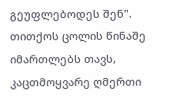გეუფლებოდეს შენ". თითქოს ცოლის წინაშე იმართლებს თავს, კაცთმოყვარე ღმერთი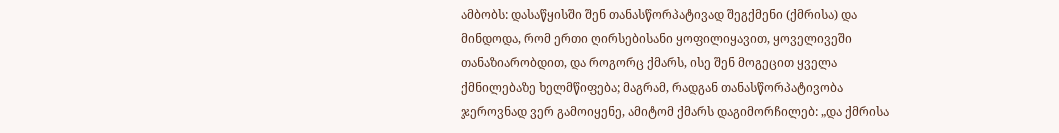ამბობს: დასაწყისში შენ თანასწორპატივად შეგქმენი (ქმრისა) და მინდოდა, რომ ერთი ღირსებისანი ყოფილიყავით, ყოველივეში თანაზიარობდით, და როგორც ქმარს, ისე შენ მოგეცით ყველა ქმნილებაზე ხელმწიფება; მაგრამ, რადგან თანასწორპატივობა ჯეროვნად ვერ გამოიყენე, ამიტომ ქმარს დაგიმორჩილებ: „და ქმრისა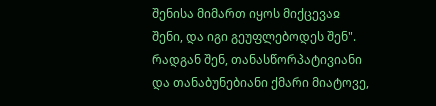შენისა მიმართ იყოს მიქცევაჲ შენი, და იგი გეუფლებოდეს შენ". რადგან შენ, თანასწორპატივიანი და თანაბუნებიანი ქმარი მიატოვე,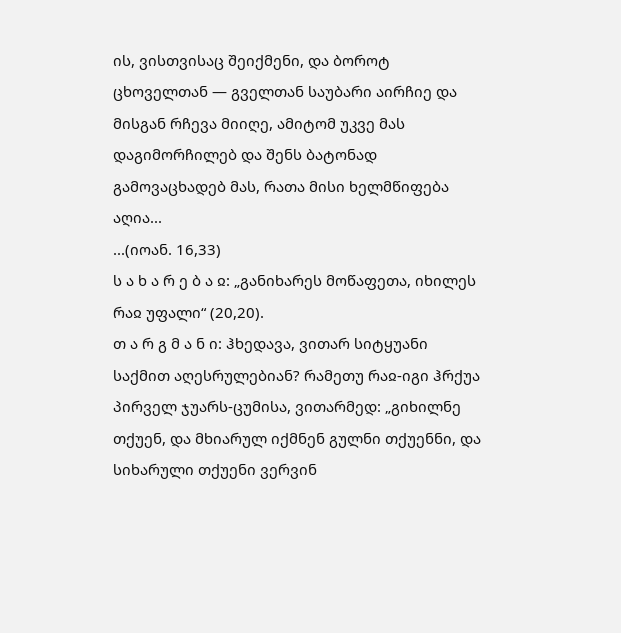ის, ვისთვისაც შეიქმენი, და ბოროტ ცხოველთან — გველთან საუბარი აირჩიე და მისგან რჩევა მიიღე, ამიტომ უკვე მას დაგიმორჩილებ და შენს ბატონად გამოვაცხადებ მას, რათა მისი ხელმწიფება აღია...
...(იოან. 16,33)
ს ა ხ ა რ ე ბ ა ჲ: „განიხარეს მოწაფეთა, იხილეს რაჲ უფალი“ (20,20).
თ ა რ გ მ ა ნ ი: ჰხედავა, ვითარ სიტყუანი საქმით აღესრულებიან? რამეთუ რაჲ-იგი ჰრქუა პირველ ჯუარს-ცუმისა, ვითარმედ: „გიხილნე თქუენ, და მხიარულ იქმნენ გულნი თქუენნი, და სიხარული თქუენი ვერვინ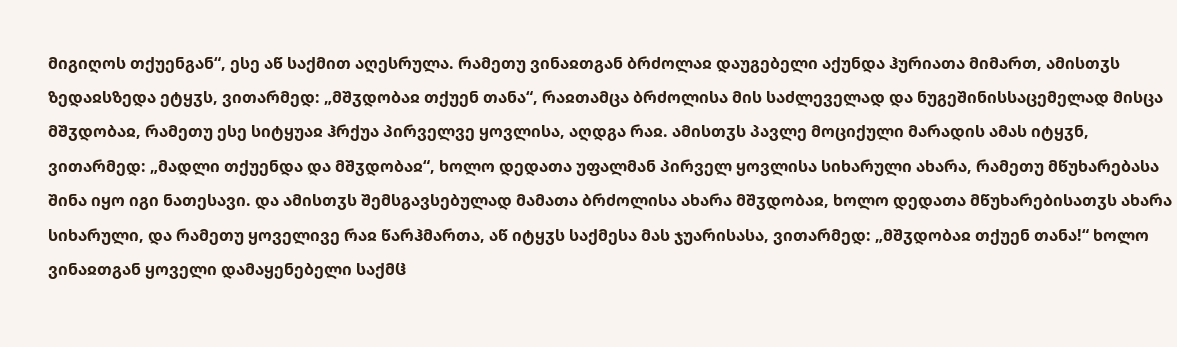მიგიღოს თქუენგან“, ესე აწ საქმით აღესრულა. რამეთუ ვინაჲთგან ბრძოლაჲ დაუგებელი აქუნდა ჰურიათა მიმართ, ამისთჳს ზედაჲსზედა ეტყჳს, ვითარმედ: „მშჳდობაჲ თქუენ თანა“, რაჲთამცა ბრძოლისა მის საძლეველად და ნუგეშინისსაცემელად მისცა მშჳდობაჲ, რამეთუ ესე სიტყუაჲ ჰრქუა პირველვე ყოვლისა, აღდგა რაჲ. ამისთჳს პავლე მოციქული მარადის ამას იტყჳნ, ვითარმედ: „მადლი თქუენდა და მშჳდობაჲ“, ხოლო დედათა უფალმან პირველ ყოვლისა სიხარული ახარა, რამეთუ მწუხარებასა შინა იყო იგი ნათესავი. და ამისთჳს შემსგავსებულად მამათა ბრძოლისა ახარა მშჳდობაჲ, ხოლო დედათა მწუხარებისათჳს ახარა სიხარული, და რამეთუ ყოველივე რაჲ წარჰმართა, აწ იტყჳს საქმესა მას ჯუარისასა, ვითარმედ: „მშჳდობაჲ თქუენ თანა!“ ხოლო ვინაჲთგან ყოველი დამაყენებელი საქმჱ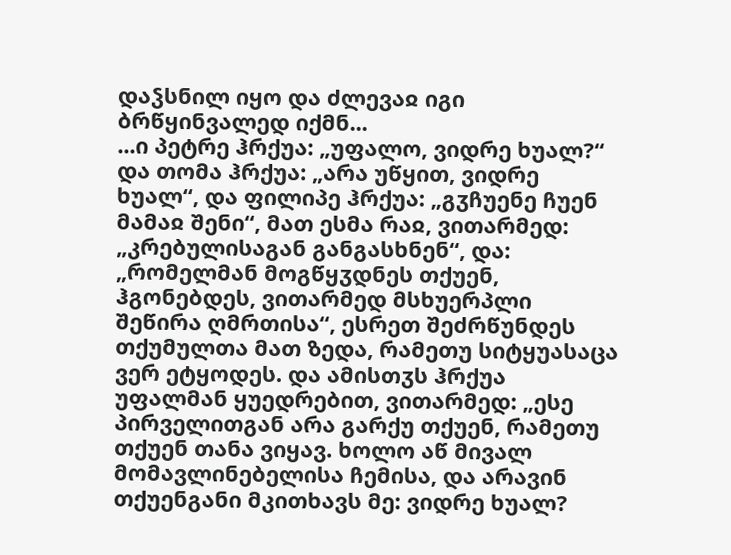დაჴსნილ იყო და ძლევაჲ იგი ბრწყინვალედ იქმნ...
...ი პეტრე ჰრქუა: „უფალო, ვიდრე ხუალ?“ და თომა ჰრქუა: „არა უწყით, ვიდრე ხუალ“, და ფილიპე ჰრქუა: „გჳჩუენე ჩუენ მამაჲ შენი“, მათ ესმა რაჲ, ვითარმედ: „კრებულისაგან განგასხნენ“, და: „რომელმან მოგწყჳდნეს თქუენ, ჰგონებდეს, ვითარმედ მსხუერპლი შეწირა ღმრთისა“, ესრეთ შეძრწუნდეს თქუმულთა მათ ზედა, რამეთუ სიტყუასაცა ვერ ეტყოდეს. და ამისთჳს ჰრქუა უფალმან ყუედრებით, ვითარმედ: „ესე პირველითგან არა გარქუ თქუენ, რამეთუ თქუენ თანა ვიყავ. ხოლო აწ მივალ მომავლინებელისა ჩემისა, და არავინ თქუენგანი მკითხავს მე: ვიდრე ხუალ?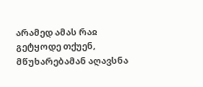არამედ ამას რაჲ გეტყოდე თქუენ, მწუხარებამან აღავსნა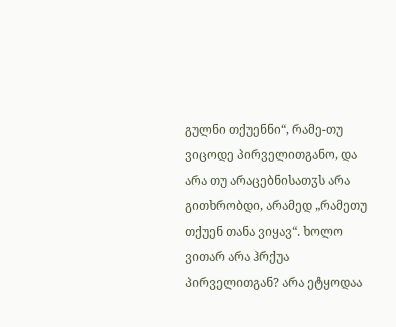გულნი თქუენნი“, რამე-თუ ვიცოდე პირველითგანო, და არა თუ არაცებნისათჳს არა გითხრობდი, არამედ „რამეთუ თქუენ თანა ვიყავ“. ხოლო ვითარ არა ჰრქუა პირველითგან? არა ეტყოდაა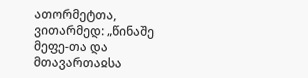ათორმეტთა, ვითარმედ: „წინაშე მეფე-თა და მთავართაჲსა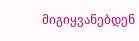მიგიყვანებდენ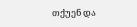თქუენ და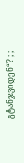გტანჯვიდენ“? ; ;